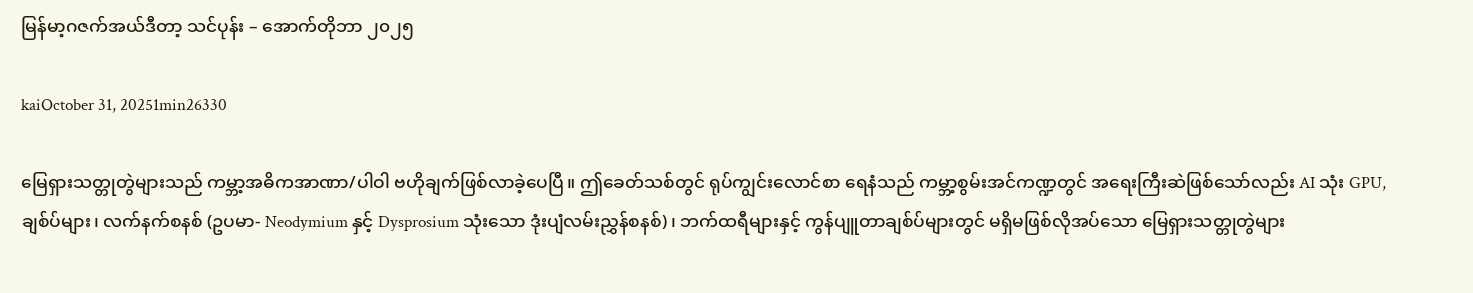မြန်မာ့ဂဇက်အယ်ဒီတာ့ သင်ပုန်း – အောက်တိုဘာ ၂၀၂၅

kaiOctober 31, 20251min26330

မြေရှားသတ္တုတွဲများသည် ကမ္ဘာ့အဓိကအာဏာ/ပါဝါ ဗဟိုချက်ဖြစ်လာခဲ့ပေပြီ။ ဤခေတ်သစ်တွင် ရုပ်ကျွင်းလောင်စာ ရေနံသည် ကမ္ဘာ့စွမ်းအင်ကဏ္ဍတွင် အရေးကြီးဆဲဖြစ်သော်လည်း AI သုံး GPU, ချစ်ပ်များ၊ လက်နက်စနစ် (ဥပမာ- Neodymium နှင့် Dysprosium သုံးသော ဒုံးပျံလမ်းညွှန်စနစ်)၊ ဘက်ထရီများနှင့် ကွန်ပျူတာချစ်ပ်များတွင် မရှိမဖြစ်လိုအပ်သော မြေရှားသတ္တုတွဲများ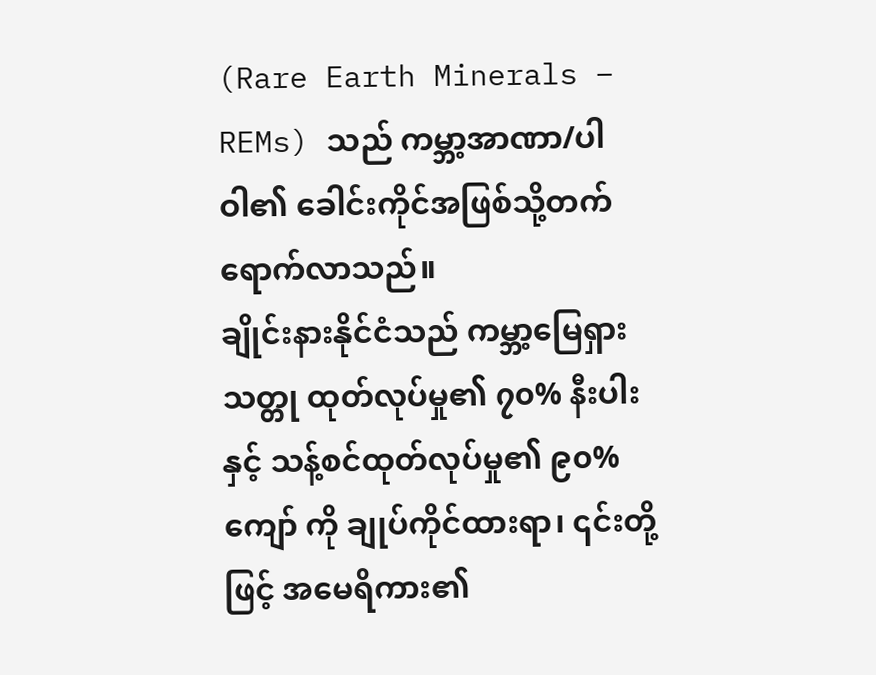(Rare Earth Minerals – REMs) သည် ကမ္ဘာ့အာဏာ/ပါဝါ၏ ခေါင်းကိုင်အဖြစ်သို့တက်ရောက်လာသည်။
ချိုင်းနားနိုင်ငံသည် ကမ္ဘာ့မြေရှားသတ္တု ထုတ်လုပ်မှု၏ ၇၀% နီးပါး နှင့် သန့်စင်ထုတ်လုပ်မှု၏ ၉၀% ကျော် ကို ချုပ်ကိုင်ထားရာ၊ ၎င်းတို့ဖြင့် အမေရိကား၏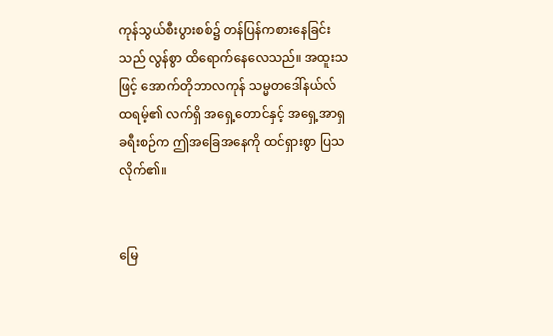ကုန်သွယ်စီးပွားစစ်၌ တန်ပြန်ကစားနေခြင်းသည် လွန်စွာ ထိရောက်နေလေသည်။ အထူးသဖြင့် အောက်တိုဘာလကုန် သမ္မတဒေါ်နယ်လ် ထရမ့်၏ လက်ရှိ အရှေ့တောင်နှင့် အရှေ့အာရှခရီးစဉ်က ဤအခြေအနေကို ထင်ရှားစွာ ပြသလိုက်၏။


မြေ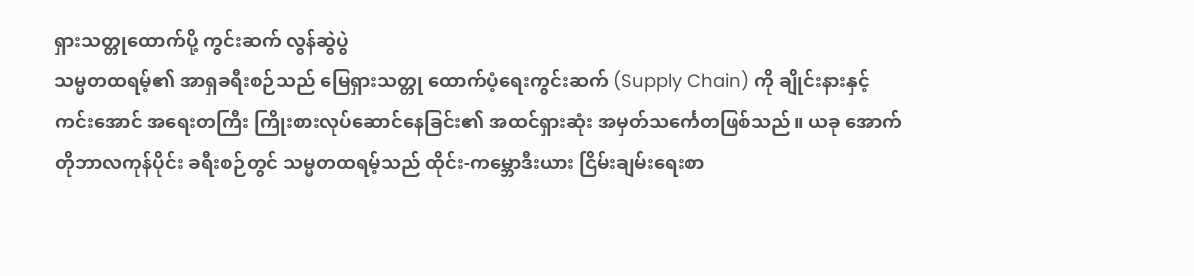ရှားသတ္တုထောက်ပို့ ကွင်းဆက် လွန်ဆွဲပွဲ
သမ္မတထရမ့်၏ အာရှခရီးစဉ်သည် မြေရှားသတ္တု ထောက်ပံ့ရေးကွင်းဆက် (Supply Chain) ကို ချိုင်းနားနှင့် ကင်းအောင် အရေးတကြီး ကြိုးစားလုပ်ဆောင်နေခြင်း၏ အထင်ရှားဆုံး အမှတ်သင်္ကေတဖြစ်သည်။ ယခု အောက်တိုဘာလကုန်ပိုင်း ခရီးစဉ်တွင် သမ္မတထရမ့်သည် ထိုင်း-ကမ္ဘောဒီးယား ငြိမ်းချမ်းရေးစာ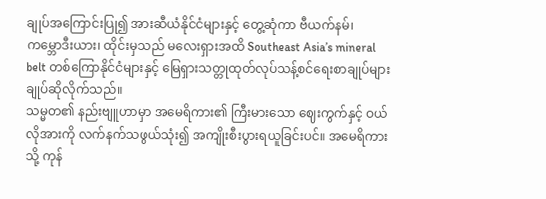ချုပ်အကြောင်းပြု၍ အားဆီယံနိုင်ငံများနှင့် တွေ့ဆုံကာ ဗီယက်နမ်၊ ကမ္ဘောဒီးယား၊ ထိုင်းမှသည် မလေးရှားအထိ Southeast Asia’s mineral belt တစ်ကြောနိုင်ငံများနှင့် မြေရှားသတ္တုထုတ်လုပ်သန့်စင်ရေးစာချုပ်များ ချုပ်ဆိုလိုက်သည်။
သမ္မတ၏ နည်းဗျူဟာမှာ အမေရိကား၏ ကြီးမားသော ဈေးကွက်နှင့် ဝယ်လိုအားကို လက်နက်သဖွယ်သုံး၍ အကျိုးစီးပွားရယူခြင်းပင်။ အမေရိကားသို့ ကုန်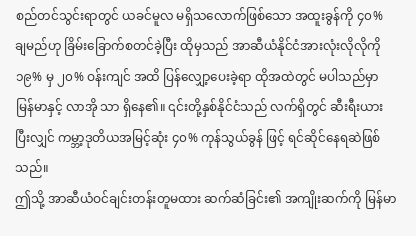စည်တင်သွင်းရာတွင် ယခင်မူလ မရှိသလောက်ဖြစ်သော အထူးခွန်ကို ၄၀% ချမည်ဟု ခြိမ်းခြောက်စတင်ခဲ့ပြီး ထိုမှသည် အာဆီယံနိုင်ငံအားလုံးလိုလိုကို ၁၉% မှ ၂၀% ဝန်းကျင် အထိ ပြန်လျှော့ပေးခဲ့ရာ ထိုအထဲတွင် မပါသည်မှာ မြန်မာနှင့် လာအို သာ ရှိနေ၏။ ၎င်းတို့နှစ်နိုင်ငံသည် လက်ရှိတွင် ဆီးရီးယားပြီးလျှင် ကမ္ဘာ့ဒုတိယအမြင့်ဆုံး ၄၀% ကုန်သွယ်ခွန် ဖြင့် ရင်ဆိုင်နေရဆဲဖြစ်သည်။
ဤသို့ အာဆီယံဝင်ချင်းတန်းတူမထား ဆက်ဆံခြင်း၏ အကျိုးဆက်ကို မြန်မာ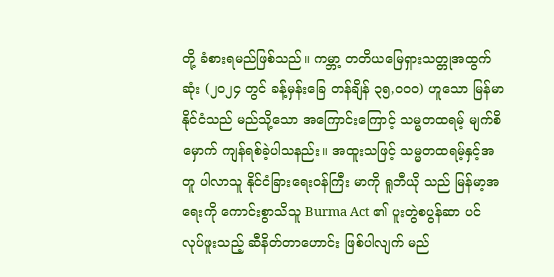တို့ ခံစားရမည်ဖြစ်သည်။ ကမ္ဘာ့ တတိယမြေရှားသတ္တုအထွက်ဆုံး (၂၀၂၄ တွင် ခန့်မှန်းခြေ တန်ချိန် ၃၅,၀၀၀) ဟူသော မြန်မာနိုင်ငံသည် မည်သို့သော အကြောင်းကြောင့် သမ္မတထရမ့် မျက်စိမှောက် ကျန်ရစ်ခဲ့ပါသနည်း။ အထူးသဖြင့် သမ္မတထရမ့်နှင့်အတူ ပါလာသူ နိုင်ငံခြားရေးဝန်ကြီး မာကို ရူဘီယို သည် မြန်မာ့အရေးကို ကောင်းစွာသိသူ Burma Act ၏ ပူးတွဲစပွန်ဆာ ပင် လုပ်ဖူးသည့် ဆီနိတ်တာဟောင်း ဖြစ်ပါလျက် မည်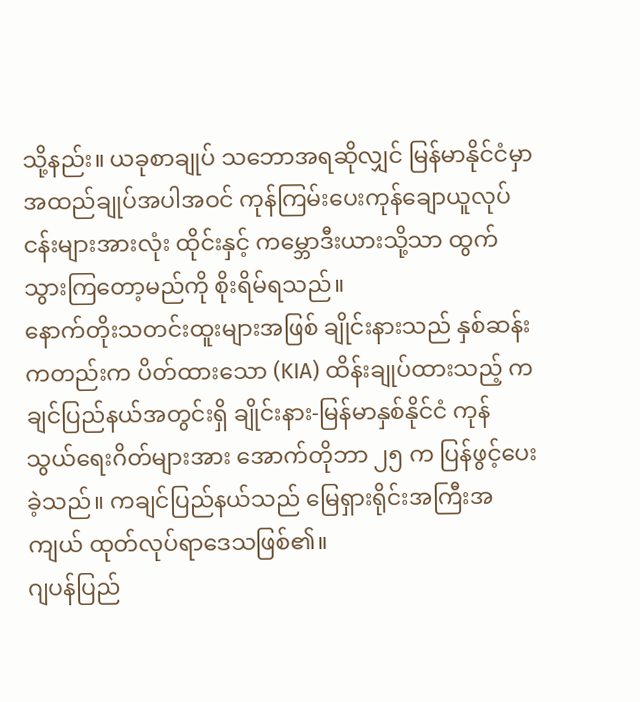သို့နည်း။ ယခုစာချုပ် သဘောအရဆိုလျှင် မြန်မာနိုင်ငံမှာ အထည်ချုပ်အပါအဝင် ကုန်ကြမ်းပေးကုန်ချောယူလုပ်ငန်းများအားလုံး ထိုင်းနှင့် ကမ္ဘောဒီးယားသို့သာ ထွက်သွားကြတော့မည်ကို စိုးရိမ်ရသည်။
နောက်တိုးသတင်းထူးများအဖြစ် ချိုင်းနားသည် နှစ်ဆန်းကတည်းက ပိတ်ထားသော (KIA) ထိန်းချုပ်ထားသည့် ကချင်ပြည်နယ်အတွင်းရှိ ချိုင်းနား-မြန်မာနှစ်နိုင်ငံ ကုန်သွယ်ရေးဂိတ်များအား အောက်တိုဘာ ၂၅ က ပြန်ဖွင့်ပေးခဲ့သည်။ ကချင်ပြည်နယ်သည် မြေရှားရိုင်းအကြီးအကျယ် ထုတ်လုပ်ရာဒေသဖြစ်၏။
ဂျပန်ပြည်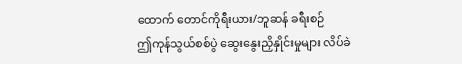ထောက် တောင်ကိုရီးယား/ဘူဆန် ခရီးစဉ်
ဤကုန်သွယ်စစ်ပွဲ ဆွေးနွေးညှိနှိုင်းမှုများ လိပ်ခဲ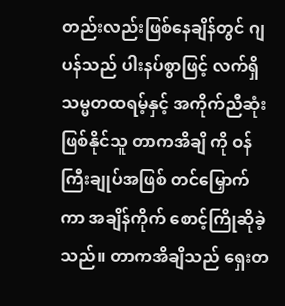တည်းလည်းဖြစ်နေချိန်တွင် ဂျပန်သည် ပါးနပ်စွာဖြင့် လက်ရှိသမ္မတထရမ့်နှင့် အကိုက်ညီဆုံးဖြစ်နိုင်သူ တာကအိချိ ကို ဝန်ကြီးချုပ်အဖြစ် တင်မြှောက်ကာ အချိန်ကိုက် စောင့်ကြိုဆိုခဲ့သည်။ တာကအိချိသည် ရှေးတ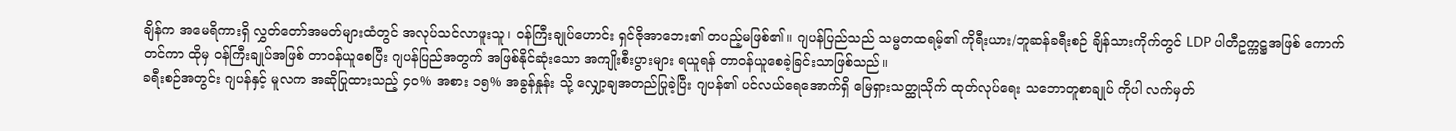ချိန်က အမေရိကားရှိ လွှတ်တော်အမတ်များထံတွင် အလုပ်သင်လာဖူးသူ၊ ဝန်ကြီးချုပ်ဟောင်း ရှင်ဇိုအာဘေး၏ တပည့်မဖြစ်၏။ ဂျပန်ပြည်သည် သမ္မတထရမ့်၏ ကိုရီးယား/ဘူဆန်ခရီးစဉ် ချိန်သားကိုက်တွင် LDP ပါတီဥက္ကဋ္ဌအဖြစ် ကောက်တင်ကာ ထိုမှ ဝန်ကြီးချုပ်အဖြစ် တာဝန်ယူစေပြီး ဂျပန်ပြည်အတွက် အဖြစ်နိုင်ဆုံးသော အကျိုးစီးပွားများ ရယူရန် တာဝန်ယူစေခဲ့ခြင်းသာဖြစ်သည်။
ခရီးစဉ်အတွင်း ဂျပန်နှင့် မူလက အဆိုပြုထားသည့် ၄၀% အစား ၁၅% အခွန်နှုန်း သို့ လျှော့ချအတည်ပြုခဲ့ပြီး ဂျပန်၏ ပင်လယ်ရေအောက်ရှိ မြေရှားသတ္ထုသိုက် ထုတ်လုပ်ရေး သဘောတူစာချုပ် ကိုပါ လက်မှတ်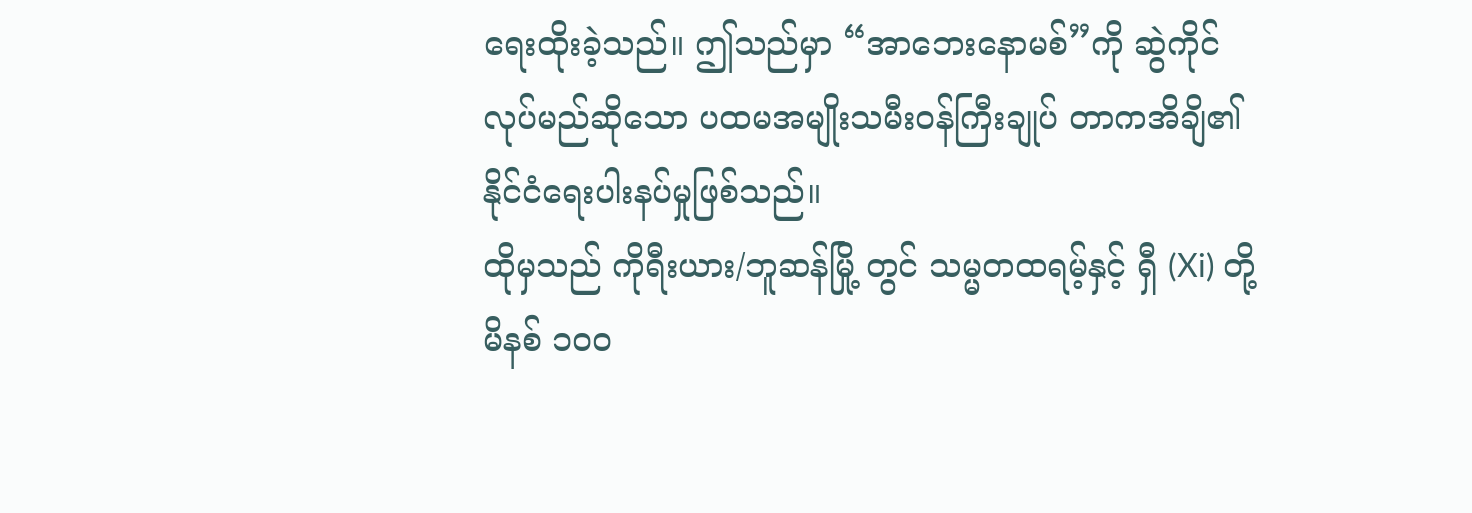ရေးထိုးခဲ့သည်။ ဤသည်မှာ “အာဘေးနောမစ်”ကို ဆွဲကိုင်လုပ်မည်ဆိုသော ပထမအမျိုးသမီးဝန်ကြီးချုပ် တာကအိချိ၏ နိုင်ငံရေးပါးနပ်မှုဖြစ်သည်။
ထိုမှသည် ကိုရီးယား/ဘူဆန်မြို့ တွင် သမ္မတထရမ့်နှင့် ရှီ (Xi) တို့ မိနစ် ၁၀၀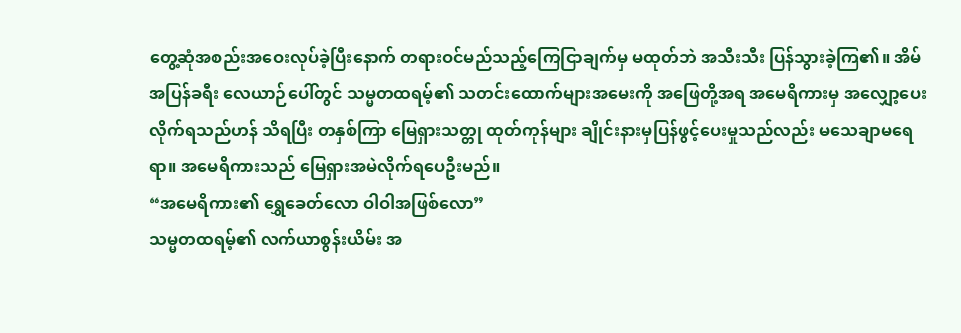တွေ့ဆုံအစည်းအဝေးလုပ်ခဲ့ပြီးနောက် တရားဝင်မည်သည့်ကြေငြာချက်မှ မထုတ်ဘဲ အသီးသီး ပြန်သွားခဲ့ကြ၏။ အိမ်အပြန်ခရီး လေယာဉ်ပေါ်တွင် သမ္မတထရမ့်၏ သတင်းထောက်များအမေးကို အဖြေတို့အရ အမေရိကားမှ အလျှော့ပေးလိုက်ရသည်ဟန် သိရပြီး တနှစ်ကြာ မြေရှားသတ္တု ထုတ်ကုန်များ ချိုင်းနားမှပြန်ဖွင့်ပေးမှုသည်လည်း မသေချာမရေရာ။ အမေရိကားသည် မြေရှားအမဲလိုက်ရပေဦးမည်။
“အမေရိကား၏ ရွှေခေတ်လော ဝါဝါအဖြစ်လော”
သမ္မတထရမ့်၏ လက်ယာစွန်းယိမ်း အ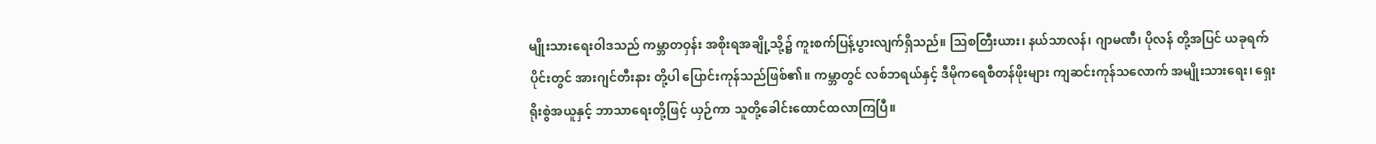မျိုးသားရေးဝါဒသည် ကမ္ဘာတဝှန်း အစိုးရအချို့သို့၌ ကူးစက်ပြန့်ပွားလျက်ရှိသည်။ သြစတြီးယား၊ နယ်သာလန်၊ ဂျာမဏီ၊ ပိုလန် တို့အပြင် ယခုရက်ပိုင်းတွင် အားဂျင်တီးနား တို့ပါ ပြောင်းကုန်သည်ဖြစ်၏။ ကမ္ဘာတွင် လစ်ဘရယ်နှင့် ဒီမိုကရေစီတန်ဖိုးများ ကျဆင်းကုန်သလောက် အမျိုးသားရေး၊ ရှေးရိုးစွဲအယူနှင့် ဘာသာရေးတို့ဖြင့် ယှဉ်ကာ သူတို့ခေါင်းထောင်ထလာကြပြီ။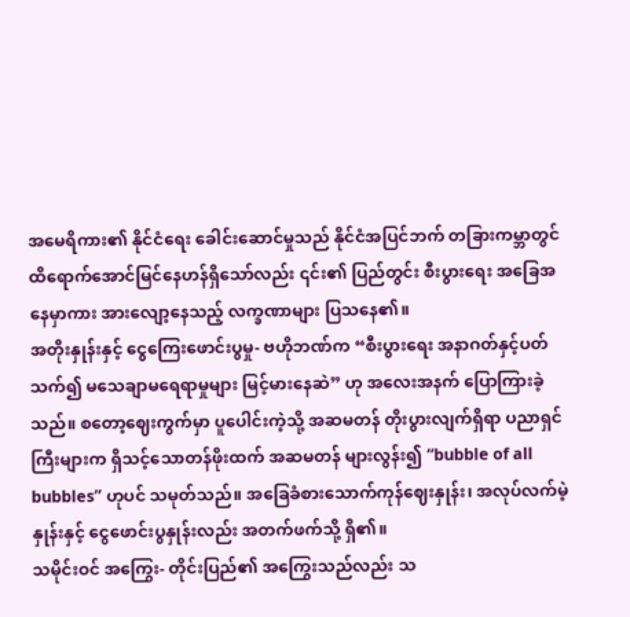အမေရိကား၏ နိုင်ငံရေး ခေါင်းဆောင်မှုသည် နိုင်ငံအပြင်ဘက် တခြားကမ္ဘာတွင် ထိရောက်အောင်မြင်နေဟန်ရှိသော်လည်း ၎င်း၏ ပြည်တွင်း စီးပွားရေး အခြေအနေမှာကား အားလျော့နေသည့် လက္ခဏာများ ပြသနေ၏။
အတိုးနှုန်းနှင့် ငွေကြေးဖောင်းပွမှု- ဗဟိုဘဏ်က “စီးပွားရေး အနာဂတ်နှင့်ပတ်သက်၍ မသေချာမရေရာမှုများ မြင့်မားနေဆဲ” ဟု အလေးအနက် ပြောကြားခဲ့သည်။ စတော့ဈေးကွက်မှာ ပူပေါင်းကဲ့သို့ အဆမတန် တိုးပွားလျက်ရှိရာ ပညာရှင်ကြီးများက ရှိသင့်သောတန်ဖိုးထက် အဆမတန် များလွန်း၍ “bubble of all bubbles” ဟုပင် သမုတ်သည်။ အခြေခံစားသောက်ကုန်ဈေးနှုန်း၊ အလုပ်လက်မဲ့နှုန်းနှင့် ငွေဖောင်းပွနှုန်းလည်း အတက်ဖက်သို့ ရှိ၏။
သမိုင်းဝင် အကြွေး- တိုင်းပြည်၏ အကြွေးသည်လည်း သ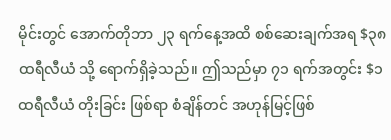မိုင်းတွင် အောက်တိုဘာ ၂၃ ရက်နေ့အထိ စစ်ဆေးချက်အရ $၃၈ ထရီလီယံ သို့ ရောက်ရှိခဲ့သည်။ ဤသည်မှာ ၇၁ ရက်အတွင်း $၁ ထရီလီယံ တိုးခြင်း ဖြစ်ရာ စံချိန်တင် အဟုန်မြင့်ဖြစ်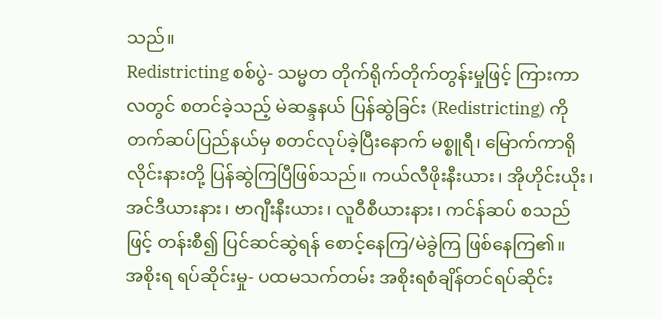သည်။
Redistricting စစ်ပွဲ- သမ္မတ တိုက်ရိုက်တိုက်တွန်းမှုဖြင့် ကြားကာလတွင် စတင်ခဲ့သည့် မဲဆန္ဒနယ် ပြန်ဆွဲခြင်း (Redistricting) ကို တက်ဆပ်ပြည်နယ်မှ စတင်လုပ်ခဲ့ပြီးနောက် မစ္စူရီ၊ မြောက်ကာရိုလိုင်းနားတို့ ပြန်ဆွဲကြပြီဖြစ်သည်။ ကယ်လီဖိုးနီးယား၊ အိုဟိုင်းယိုး၊ အင်ဒီယားနား၊ ဗာဂျီးနီးယား၊ လူဝီစီယားနား၊ ကင်န်ဆပ် စသည်ဖြင့် တန်းစီ၍ ပြင်ဆင်ဆွဲရန် စောင့်နေကြ/မဲခွဲကြ ဖြစ်နေကြ၏။
အစိုးရ ရပ်ဆိုင်းမှု- ပထမသက်တမ်း အစိုးရစံချိန်တင်ရပ်ဆိုင်း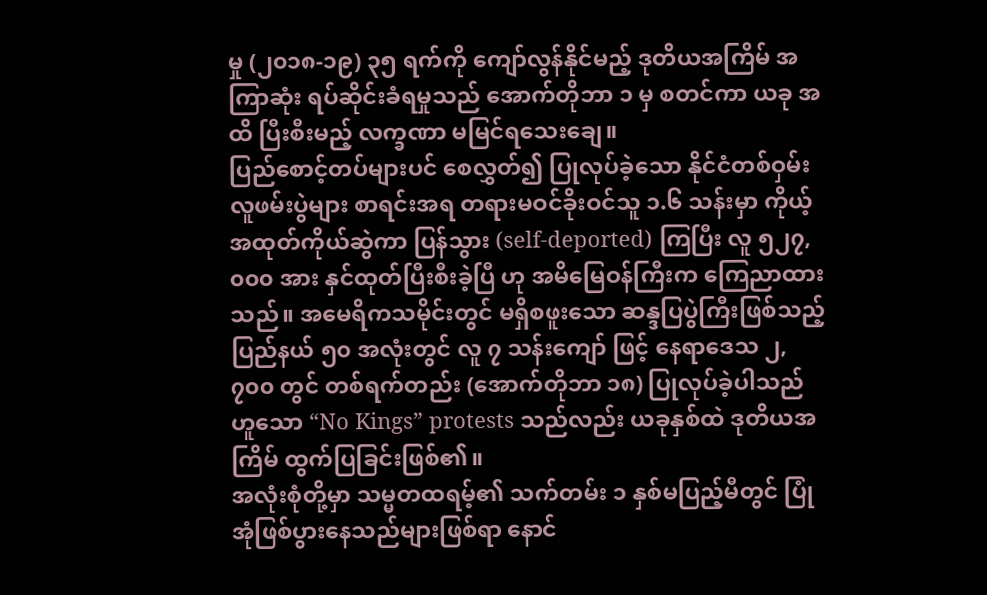မှု (၂၀၁၈-၁၉) ၃၅ ရက်ကို ကျော်လွန်နိုင်မည့် ဒုတိယအကြိမ် အကြာဆုံး ရပ်ဆိုင်းခံရမှုသည် အောက်တိုဘာ ၁ မှ စတင်ကာ ယခု အထိ ပြီးစီးမည့် လက္ခဏာ မမြင်ရသေးချေ။
ပြည်စောင့်တပ်များပင် စေလွှတ်၍ ပြုလုပ်ခဲ့သော နိုင်ငံတစ်ဝှမ်း လူဖမ်းပွဲများ စာရင်းအရ တရားမဝင်ခိုးဝင်သူ ၁.၆ သန်းမှာ ကိုယ့်အထုတ်ကိုယ်ဆွဲကာ ပြန်သွား (self-deported) ကြပြီး လူ ၅၂၇,၀၀၀ အား နှင်ထုတ်ပြီးစီးခဲ့ပြီ ဟု အမိမြေဝန်ကြီးက ကြေညာထားသည်။ အမေရိကသမိုင်းတွင် မရှိစဖူးသော ဆန္ဒပြပွဲကြီးဖြစ်သည့် ပြည်နယ် ၅၀ အလုံးတွင် လူ ၇ သန်းကျော် ဖြင့် နေရာဒေသ ၂,၇၀၀ တွင် တစ်ရက်တည်း (အောက်တိုဘာ ၁၈) ပြုလုပ်ခဲ့ပါသည်ဟူသော “No Kings” protests သည်လည်း ယခုနှစ်ထဲ ဒုတိယအကြိမ် ထွက်ပြခြင်းဖြစ်၏။
အလုံးစုံတို့မှာ သမ္မတထရမ့်၏ သက်တမ်း ၁ နှစ်မပြည့်မီတွင် ပြုံအုံဖြစ်ပွားနေသည်များဖြစ်ရာ နောင်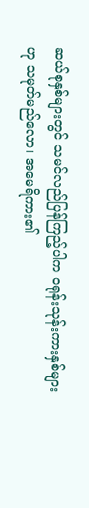ဆယ်စုနှစ်များတွင် သမင်လည်ပြန်ကြည့်ပါက ဝရုန်းသုန်းကားနှစ်များဟု သမုတ်မည်လော၊ အမေရိကား၏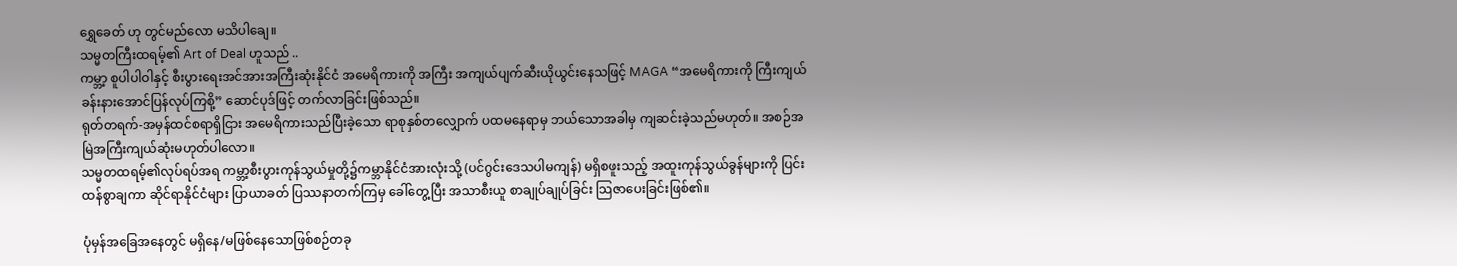ရွှေခေတ် ဟု တွင်မည်လော မသိပါချေ။
သမ္မတကြီးထရမ့်၏ Art of Deal ဟူသည် ..
ကမ္ဘာ့ စူပါပါဝါနှင့် စီးပွားရေးအင်အားအကြီးဆုံးနိုင်ငံ အမေရိကားကို အကြီး အကျယ်ပျက်ဆီးယိုယွင်းနေသဖြင့် MAGA “အမေရိကားကို ကြီးကျယ်ခန်းနားအောင်ပြန်လုပ်ကြစို့” ဆောင်ပုဒ်ဖြင့် တက်လာခြင်းဖြစ်သည်။
ရုတ်တရက်-အမှန်ထင်စရာရှိငြား အမေရိကားသည်ပြီးခဲ့သော ရာစုနှစ်တလျှောက် ပထမနေရာမှ ဘယ်သောအခါမှ ကျဆင်းခဲ့သည်မဟုတ်။ အစဉ်အမြဲအကြီးကျယ်ဆုံးမဟုတ်ပါလော။
သမ္မတထရမ့်၏လုပ်ရပ်အရ ကမ္ဘာ့စီးပွားကုန်သွယ်မှုတို့၌ကမ္ဘာနိုင်ငံအားလုံးသို့ (ပင်ဂွင်းဒေသပါမကျန်) မရှိစဖူးသည့် အထူးကုန်သွယ်ခွန်များကို ပြင်းထန်စွာချကာ ဆိုင်ရာနိုင်ငံများ ပြာယာခတ် ပြဿနာတက်ကြမှ ခေါ်တွေ့ပြီး အသာစီးယူ စာချုပ်ချုပ်ခြင်း သြဇာပေးခြင်းဖြစ်၏။

ပုံမှန်အခြေအနေတွင် မရှိနေ/မဖြစ်နေသောဖြစ်စဉ်တခု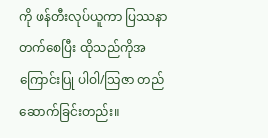ကို ဖန်တီးလုပ်ယူကာ ပြဿနာတက်စေပြီး ထိုသည်ကိုအကြောင်းပြု ပါဝါ/သြဇာ တည်ဆောက်ခြင်းတည်း။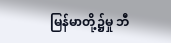မြန်မာတို့၌မှု ဘီ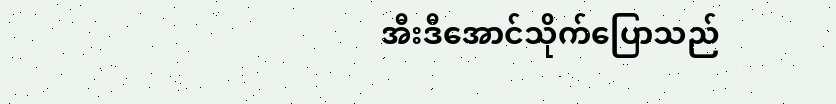အီးဒီအောင်သိုက်ပြောသည်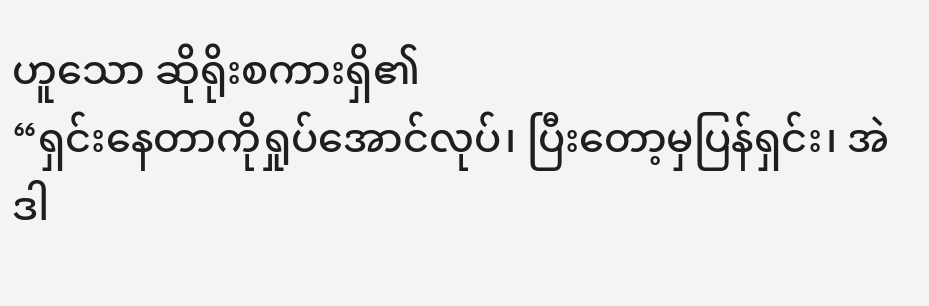ဟူသော ဆိုရိုးစကားရှိ၏
“ရှင်းနေတာကိုရှုပ်အောင်လုပ်၊ ပြီးတော့မှပြန်ရှင်း၊ အဲဒါ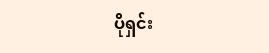ပိုရှင်း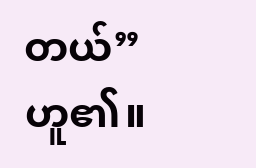တယ်” ဟူ၏။